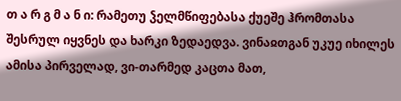თ ა რ გ მ ა ნ ი: რამეთუ ჴელმწიფებასა ქუეშე ჰრომთასა შესრულ იყვნეს და ხარკი ზედაედვა. ვინაჲთგან უკუე იხილეს ამისა პირველად, ვი-თარმედ კაცთა მათ,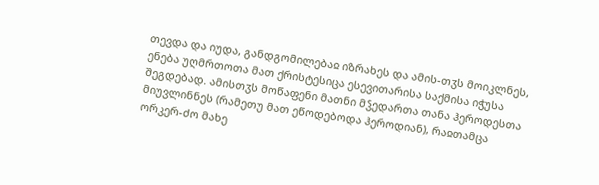თევდა და იუდა, განდგომილებაჲ იზრახეს და ამის-თჳს მოიკლნეს, ენება უღმრთოთა მათ ქრისტესიცა ესევითარისა საქმისა იჭუსა შეგდებად. ამისთჳს მოწაფენი მათნი მჴედართა თანა ჰეროდესთა მიუვლინნეს (რამეთუ მათ ეწოდებოდა ჰეროდიან), რაჲთამცა ორკერ-ძო მახე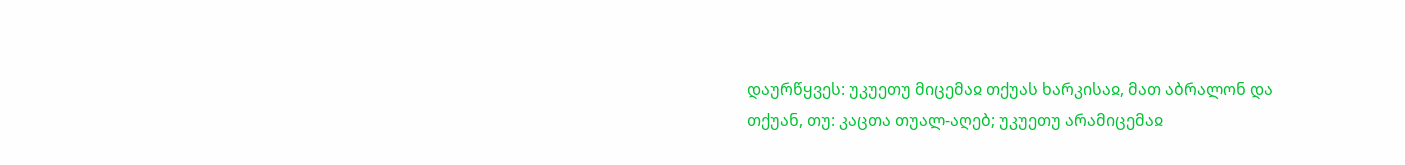დაურწყვეს: უკუეთუ მიცემაჲ თქუას ხარკისაჲ, მათ აბრალონ და თქუან, თუ: კაცთა თუალ-აღებ; უკუეთუ არამიცემაჲ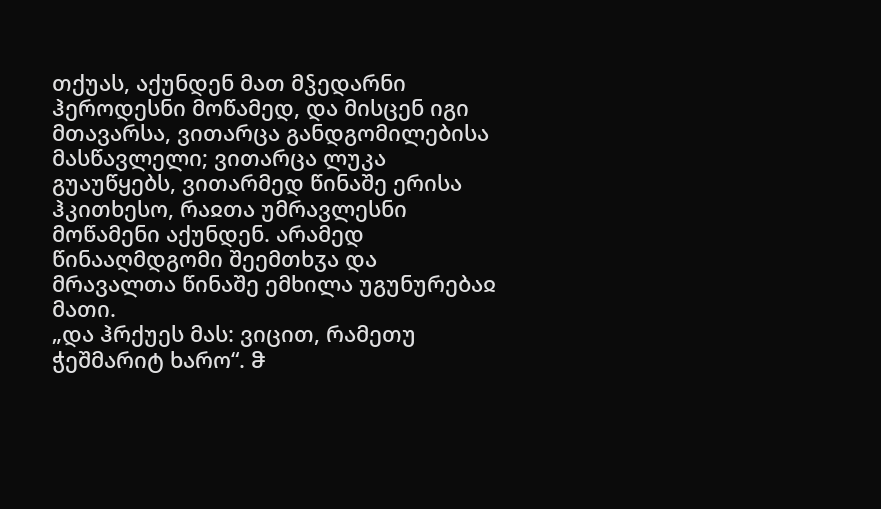თქუას, აქუნდენ მათ მჴედარნი ჰეროდესნი მოწამედ, და მისცენ იგი მთავარსა, ვითარცა განდგომილებისა მასწავლელი; ვითარცა ლუკა გუაუწყებს, ვითარმედ წინაშე ერისა ჰკითხესო, რაჲთა უმრავლესნი მოწამენი აქუნდენ. არამედ წინააღმდგომი შეემთხჳა და მრავალთა წინაშე ემხილა უგუნურებაჲ მათი.
„და ჰრქუეს მას: ვიცით, რამეთუ ჭეშმარიტ ხარო“. ჵ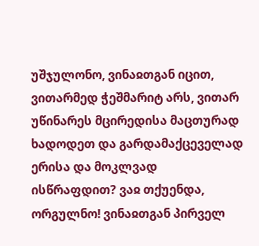უშჯულონო, ვინაჲთგან იცით, ვითარმედ ჭეშმარიტ არს, ვითარ უწინარეს მცირედისა მაცთურად ხადოდეთ და გარდამაქცეველად ერისა და მოკლვად ისწრაფდით? ვაჲ თქუენდა, ორგულნო! ვინაჲთგან პირველ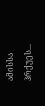ამისსა ჰრქუეს...